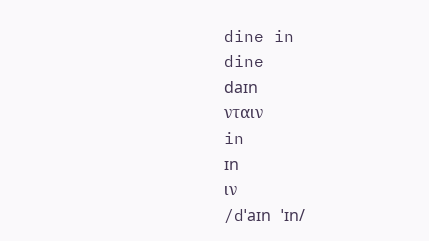dine in
dine
daɪn
νταιν
in
ɪn
ιν
/dˈaɪn ˈɪn/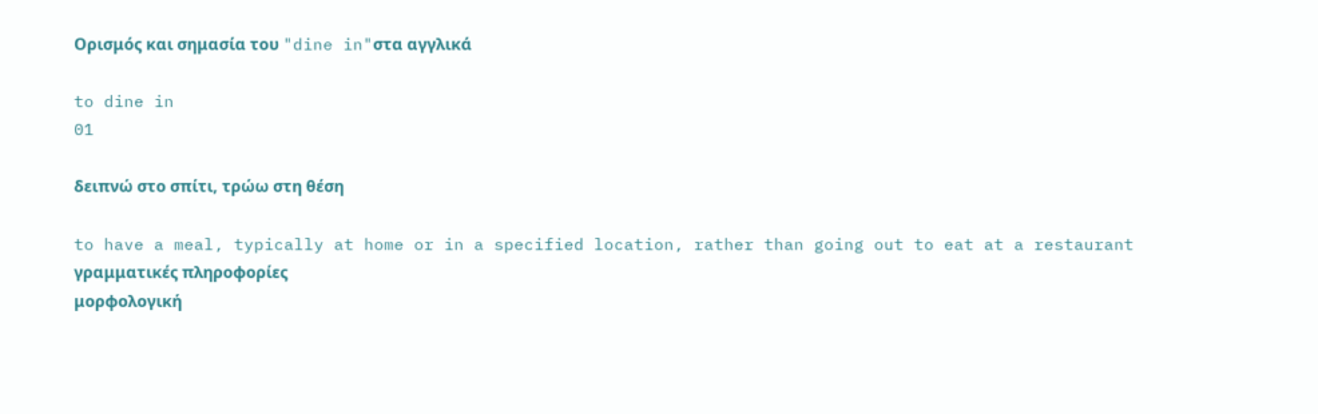Ορισμός και σημασία του "dine in"στα αγγλικά

to dine in
01

δειπνώ στο σπίτι, τρώω στη θέση

to have a meal, typically at home or in a specified location, rather than going out to eat at a restaurant
γραμματικές πληροφορίες
μορφολογική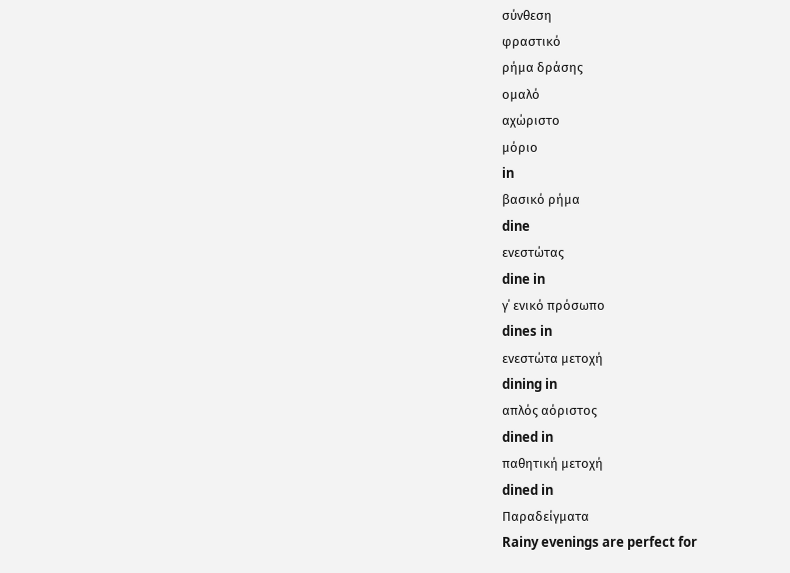σύνθεση
φραστικό
ρήμα δράσης
ομαλό
αχώριστο
μόριο
in
βασικό ρήμα
dine
ενεστώτας
dine in
γ΄ ενικό πρόσωπο
dines in
ενεστώτα μετοχή
dining in
απλός αόριστος
dined in
παθητική μετοχή
dined in
Παραδείγματα
Rainy evenings are perfect for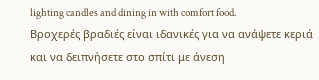lighting candles and dining in with comfort food.
Βροχερές βραδιές είναι ιδανικές για να ανάψετε κεριά και να δειπνήσετε στο σπίτι με άνεση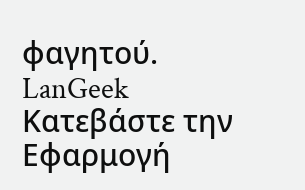φαγητού.
LanGeek
Κατεβάστε την Εφαρμογή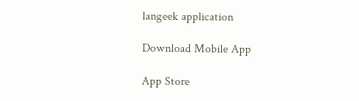langeek application

Download Mobile App

App Store